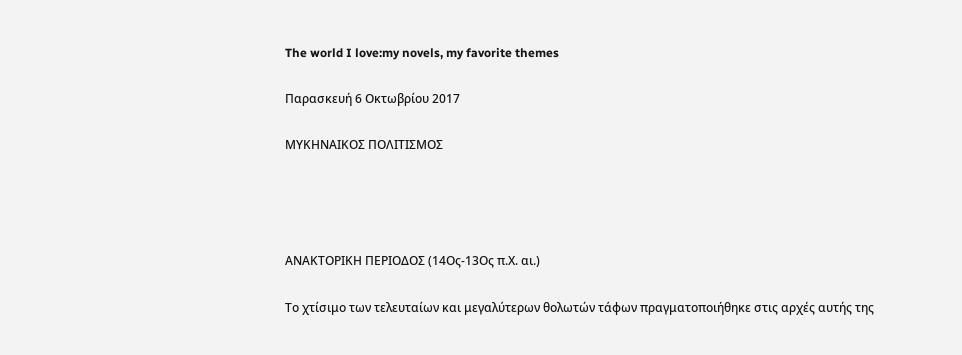The world I love:my novels, my favorite themes

Παρασκευή 6 Οκτωβρίου 2017

ΜΥΚΗΝΑΙΚΟΣ ΠΟΛΙΤΙΣΜΟΣ




ΑΝΑΚΤΟΡΙΚΗ ΠΕΡΙΟΔΟΣ (14Ος-13Ος π.Χ. αι.)

Το χτίσιμο των τελευταίων και μεγαλύτερων θολωτών τάφων πραγματοποιήθηκε στις αρχές αυτής της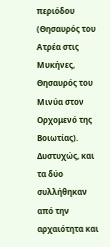περιόδου (Θησαυρός του Ατρέα στις Μυκήνες, Θησαυρός του Μινύα στον Ορχομενό της Βοιωτίας). Δυστυχώς, και τα δύο συλλήθηκαν από την αρχαιότητα και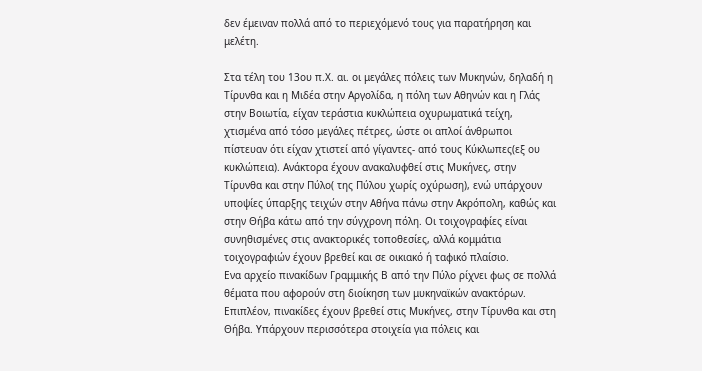δεν έμειναν πολλά από το περιεχόμενό τους για παρατήρηση και μελέτη.

Στα τέλη του 13ου π.Χ. αι. οι μεγάλες πόλεις των Μυκηνών, δηλαδή η Τίρυνθα και η Μιδέα στην Αργολίδα, η πόλη των Αθηνών και η Γλάς στην Βοιωτία, είχαν τεράστια κυκλώπεια οχυρωματικά τείχη, χτισμένα από τόσο μεγάλες πέτρες, ώστε οι απλοί άνθρωποι πίστευαν ότι είχαν χτιστεί από γίγαντες- από τους Κύκλωπες(εξ ου κυκλώπεια). Ανάκτορα έχουν ανακαλυφθεί στις Μυκήνες, στην Τίρυνθα και στην Πύλο( της Πύλου χωρίς οχύρωση), ενώ υπάρχουν υποψίες ύπαρξης τειχών στην Αθήνα πάνω στην Ακρόπολη, καθώς και στην Θήβα κάτω από την σύγχρονη πόλη. Οι τοιχογραφίες είναι συνηθισμένες στις ανακτορικές τοποθεσίες, αλλά κομμάτια τοιχογραφιών έχουν βρεθεί και σε οικιακό ή ταφικό πλαίσιο.
Ενα αρχείο πινακίδων Γραμμικής Β από την Πύλο ρίχνει φως σε πολλά θέματα που αφορούν στη διοίκηση των μυκηναϊκών ανακτόρων. Επιπλέον, πινακίδες έχουν βρεθεί στις Μυκήνες, στην Τίρυνθα και στη Θήβα. Υπάρχουν περισσότερα στοιχεία για πόλεις και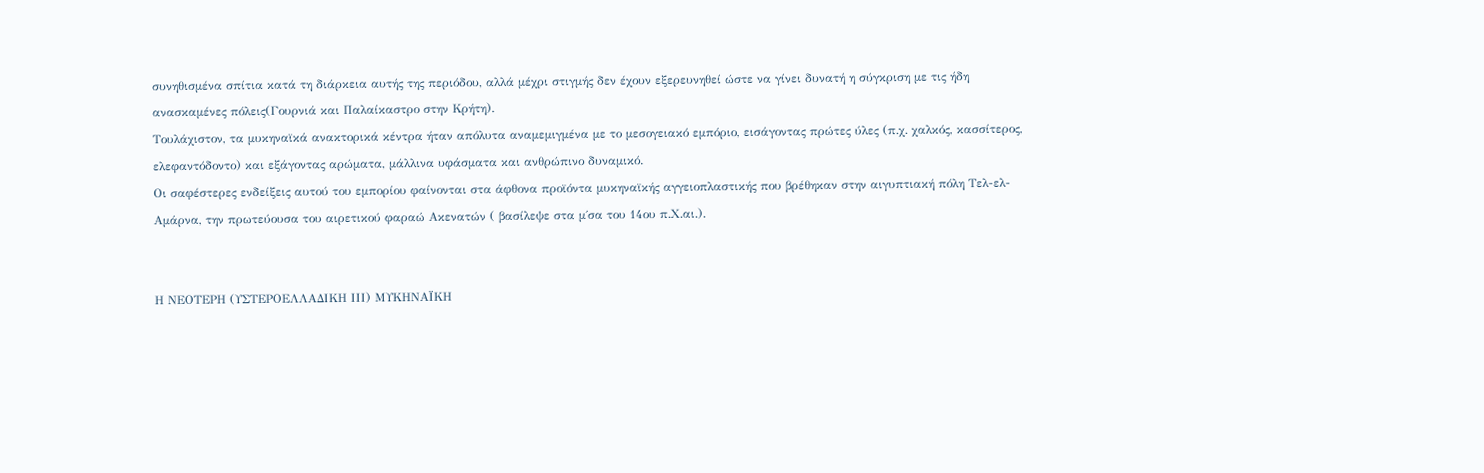συνηθισμένα σπίτια κατά τη διάρκεια αυτής της περιόδου, αλλά μέχρι στιγμής δεν έχουν εξερευνηθεί ώστε να γίνει δυνατή η σύγκριση με τις ήδη ανασκαμένες πόλεις(Γουρνιά και Παλαίκαστρο στην Κρήτη).
Τουλάχιστον, τα μυκηναϊκά ανακτορικά κέντρα ήταν απόλυτα αναμεμιγμένα με το μεσογειακό εμπόριο, εισάγοντας πρώτες ύλες (π.χ. χαλκός, κασσίτερος, ελεφαντόδοντο) και εξάγοντας αρώματα, μάλλινα υφάσματα και ανθρώπινο δυναμικό.
Οι σαφέστερες ενδείξεις αυτού του εμπορίου φαίνονται στα άφθονα προϊόντα μυκηναϊκής αγγειοπλαστικής που βρέθηκαν στην αιγυπτιακή πόλη Τελ-ελ-Αμάρνα, την πρωτεύουσα του αιρετικού φαραώ Ακενατών ( βασίλεψε στα μ΄σα του 14ου π.Χ.αι.).


Η ΝΕΟΤΕΡΗ (ΥΣΤΕΡΟΕΛΛΑΔΙΚΗ ΙΙΙ) ΜΥΚΗΝΑΪΚΗ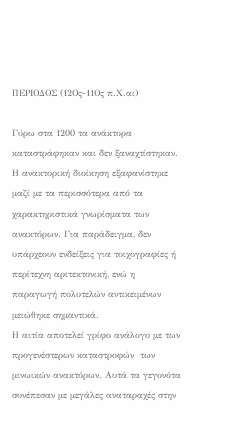ΠΕΡΙΟΔΟΣ (12Ος-11Ος π.Χ.αι)

Γύρω στα 1200 τα ανάκτορα καταστράφηκαν και δεν ξαναχτίστηκαν. Η ανακτορική διοίκηση εξαφανίστηκε μαζί με τα περισσότερα από τα χαρακτηριστικά γνωρίσματα των ανακτόρων. Για παράδειγμα, δεν υπάρχεουν ενδείξεις για τοιχογραφίες ή περίτεχνη αριτεκτονική, ενώ η παραγωγή πολυτελών αντικειμένων μειώθηκε σημαντικά.
Η αιτία αποτελεί γρίφο ανάλογο με των προγενέστερων καταστροφών  των μινωικών ανακτόρων. Αυτά τα γεγονότα συνέπεσαν με μεγάλες αναταραχές στην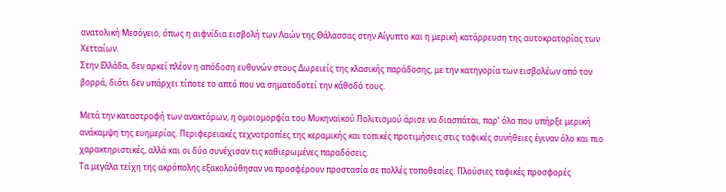ανατολική Μεσόγειο, όπως η αιφνίδια εισβολή των Λαών της Θάλασσας στην Αίγυπτο και η μερική κατάρρευση της αυτοκρατορίας των Χετταίων.
Στην Ελλάδα, δεν αρκεί πλέον η απόδοση ευθυνών στους Δωρειείς της κλασικής παράδοσης, με την κατηγορία των εισβολέων από τον βορρά, διότι δεν υπάρχει τίποτε το απτό που να σηματοδοτεί την κάθοδό τους.

Μετά την καταστροφή των ανακτόρων, η ομοιομορφία του Μυκηναϊκού Πολιτισμού άρισε να διασπάται, παρ’ όλο που υπήρξε μερική ανάκαμψη της ευημερίας. Περιφερειακές τεχνοτροπίες της κεραμικής και τοπικές προτιμήσεις στις ταφικές συνήθειες έγιναν όλο και πιο χαρακτηριστικές, αλλά και οι δύο συνέχισαν τις καθιερωμένες παραδόσεις.
Τα μεγάλα τείχη της ακρόπολης εξακολούθησαν να προσφέρουν προστασία σε πολλές τοποθεσίες. Πλούσιες ταφικές προσφορές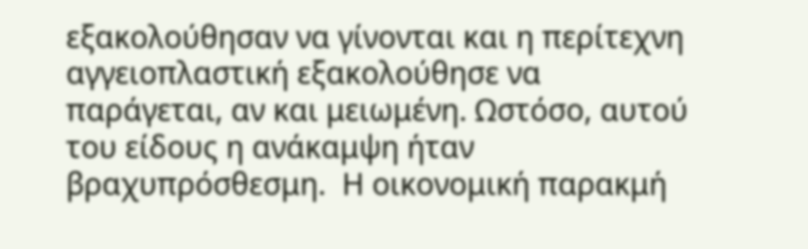εξακολούθησαν να γίνονται και η περίτεχνη αγγειοπλαστική εξακολούθησε να παράγεται, αν και μειωμένη. Ωστόσο, αυτού του είδους η ανάκαμψη ήταν βραχυπρόσθεσμη.  Η οικονομική παρακμή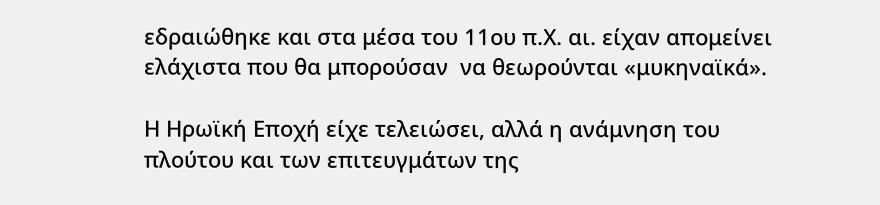εδραιώθηκε και στα μέσα του 11ου π.Χ. αι. είχαν απομείνει ελάχιστα που θα μπορούσαν  να θεωρούνται «μυκηναϊκά».

Η Ηρωϊκή Εποχή είχε τελειώσει, αλλά η ανάμνηση του πλούτου και των επιτευγμάτων της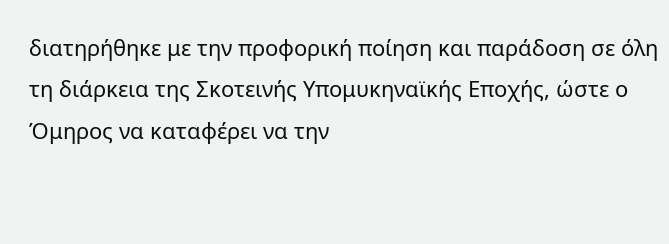διατηρήθηκε με την προφορική ποίηση και παράδοση σε όλη τη διάρκεια της Σκοτεινής Υπομυκηναϊκής Εποχής, ώστε ο Όμηρος να καταφέρει να την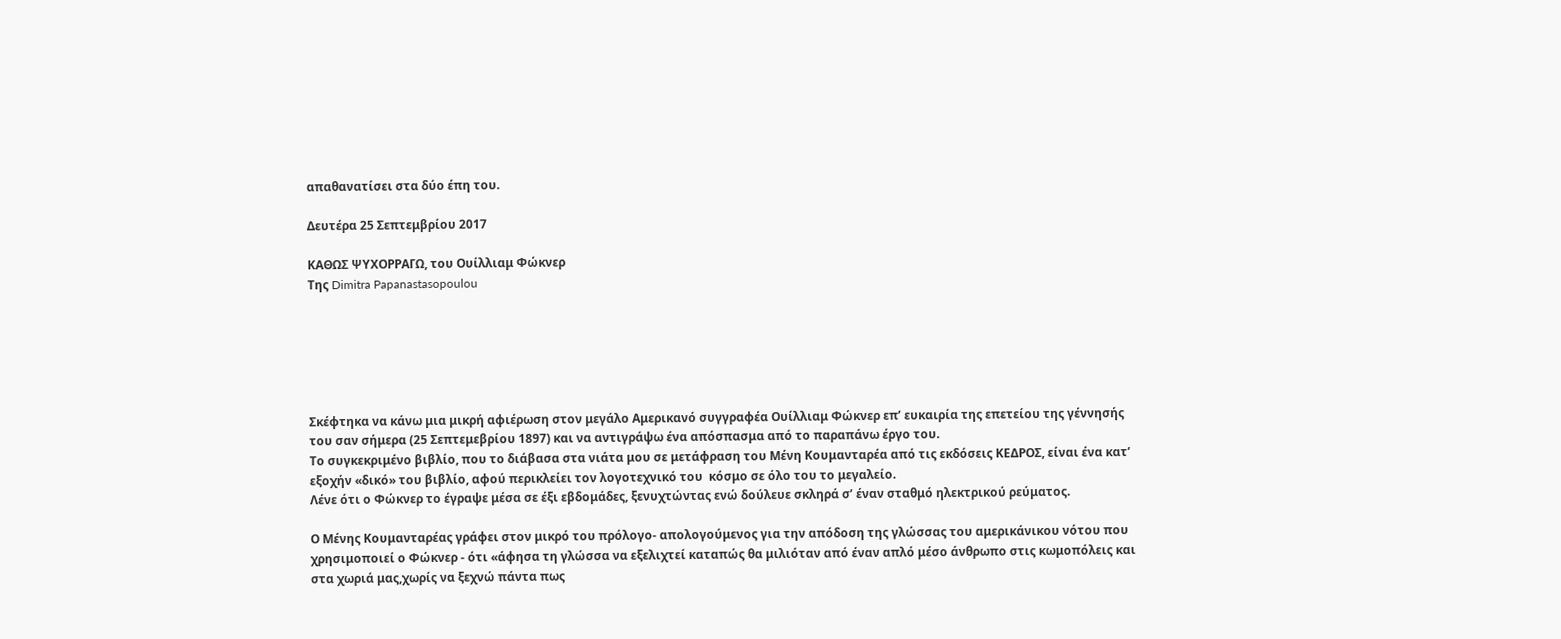απαθανατίσει στα δύο έπη του.

Δευτέρα 25 Σεπτεμβρίου 2017

ΚΑΘΩΣ ΨΥΧΟΡΡΑΓΩ, του Ουίλλιαμ Φώκνερ
Της Dimitra Papanastasopoulou






Σκέφτηκα να κάνω μια μικρή αφιέρωση στον μεγάλο Αμερικανό συγγραφέα Ουίλλιαμ Φώκνερ επ’ ευκαιρία της επετείου της γέννησής του σαν σήμερα (25 Σεπτεμεβρίου 1897) και να αντιγράψω ένα απόσπασμα από το παραπάνω έργο του.
Το συγκεκριμένο βιβλίο, που το διάβασα στα νιάτα μου σε μετάφραση του Μένη Κουμανταρέα από τις εκδόσεις ΚΕΔΡΟΣ, είναι ένα κατ’ εξοχήν «δικό» του βιβλίο, αφού περικλείει τον λογοτεχνικό του  κόσμο σε όλο του το μεγαλείο.
Λένε ότι ο Φώκνερ το έγραψε μέσα σε έξι εβδομάδες, ξενυχτώντας ενώ δούλευε σκληρά σ’ έναν σταθμό ηλεκτρικού ρεύματος.

Ο Μένης Κουμανταρέας γράφει στον μικρό του πρόλογο- απολογούμενος για την απόδοση της γλώσσας του αμερικάνικου νότου που χρησιμοποιεί ο Φώκνερ - ότι «άφησα τη γλώσσα να εξελιχτεί καταπώς θα μιλιόταν από έναν απλό μέσο άνθρωπο στις κωμοπόλεις και στα χωριά μας,χωρίς να ξεχνώ πάντα πως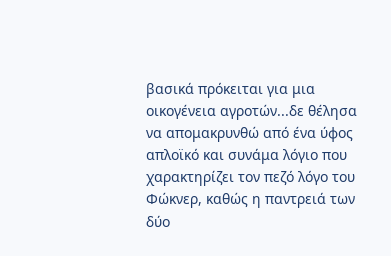βασικά πρόκειται για μια οικογένεια αγροτών...δε θέλησα να απομακρυνθώ από ένα ύφος απλοϊκό και συνάμα λόγιο που χαρακτηρίζει τον πεζό λόγο του Φώκνερ, καθώς η παντρειά των δύο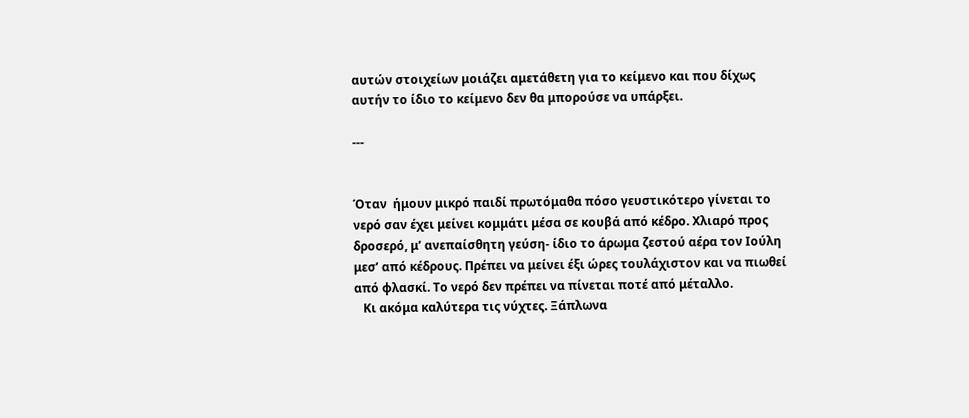αυτών στοιχείων μοιάζει αμετάθετη για το κείμενο και που δίχως αυτήν το ίδιο το κείμενο δεν θα μπορούσε να υπάρξει.

---


Όταν  ήμουν μικρό παιδί πρωτόμαθα πόσο γευστικότερο γίνεται το νερό σαν έχει μείνει κομμάτι μέσα σε κουβά από κέδρο. Χλιαρό προς δροσερό, μ’ ανεπαίσθητη γεύση- ίδιο το άρωμα ζεστού αέρα τον Ιούλη μεσ’ από κέδρους. Πρέπει να μείνει έξι ώρες τουλάχιστον και να πιωθεί από φλασκί. Το νερό δεν πρέπει να πίνεται ποτέ από μέταλλο.
   Κι ακόμα καλύτερα τις νύχτες. Ξάπλωνα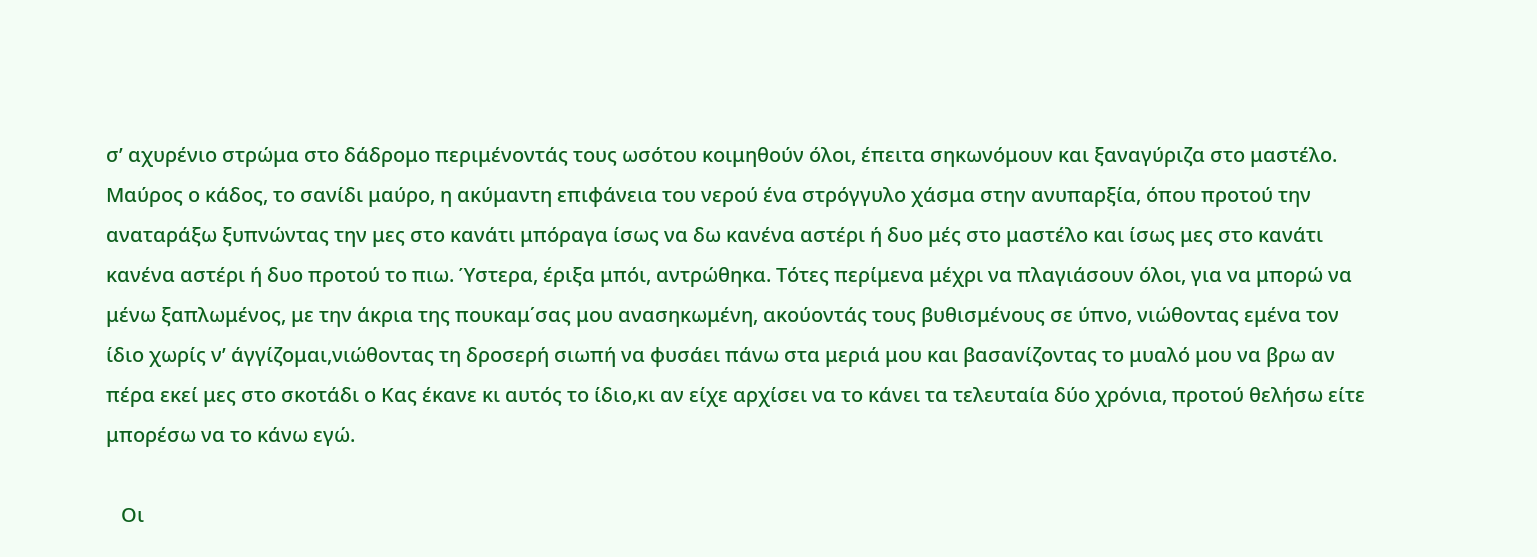σ’ αχυρένιο στρώμα στο δάδρομο περιμένοντάς τους ωσότου κοιμηθούν όλοι, έπειτα σηκωνόμουν και ξαναγύριζα στο μαστέλο. Μαύρος ο κάδος, το σανίδι μαύρο, η ακύμαντη επιφάνεια του νερού ένα στρόγγυλο χάσμα στην ανυπαρξία, όπου προτού την αναταράξω ξυπνώντας την μες στο κανάτι μπόραγα ίσως να δω κανένα αστέρι ή δυο μές στο μαστέλο και ίσως μες στο κανάτι κανένα αστέρι ή δυο προτού το πιω. Ύστερα, έριξα μπόι, αντρώθηκα. Τότες περίμενα μέχρι να πλαγιάσουν όλοι, για να μπορώ να μένω ξαπλωμένος, με την άκρια της πουκαμ΄σας μου ανασηκωμένη, ακούοντάς τους βυθισμένους σε ύπνο, νιώθοντας εμένα τον ίδιο χωρίς ν’ άγγίζομαι,νιώθοντας τη δροσερή σιωπή να φυσάει πάνω στα μεριά μου και βασανίζοντας το μυαλό μου να βρω αν πέρα εκεί μες στο σκοτάδι ο Κας έκανε κι αυτός το ίδιο,κι αν είχε αρχίσει να το κάνει τα τελευταία δύο χρόνια, προτού θελήσω είτε μπορέσω να το κάνω εγώ.

   Οι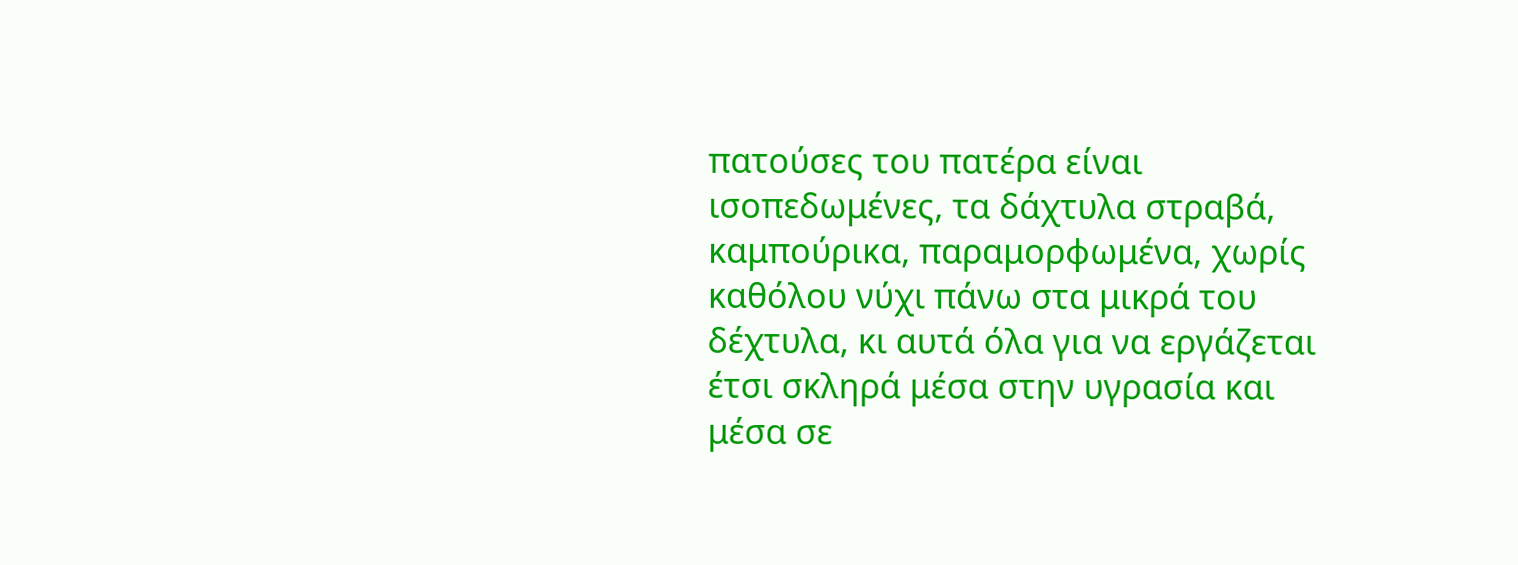πατούσες του πατέρα είναι ισοπεδωμένες, τα δάχτυλα στραβά, καμπούρικα, παραμορφωμένα, χωρίς καθόλου νύχι πάνω στα μικρά του δέχτυλα, κι αυτά όλα για να εργάζεται έτσι σκληρά μέσα στην υγρασία και μέσα σε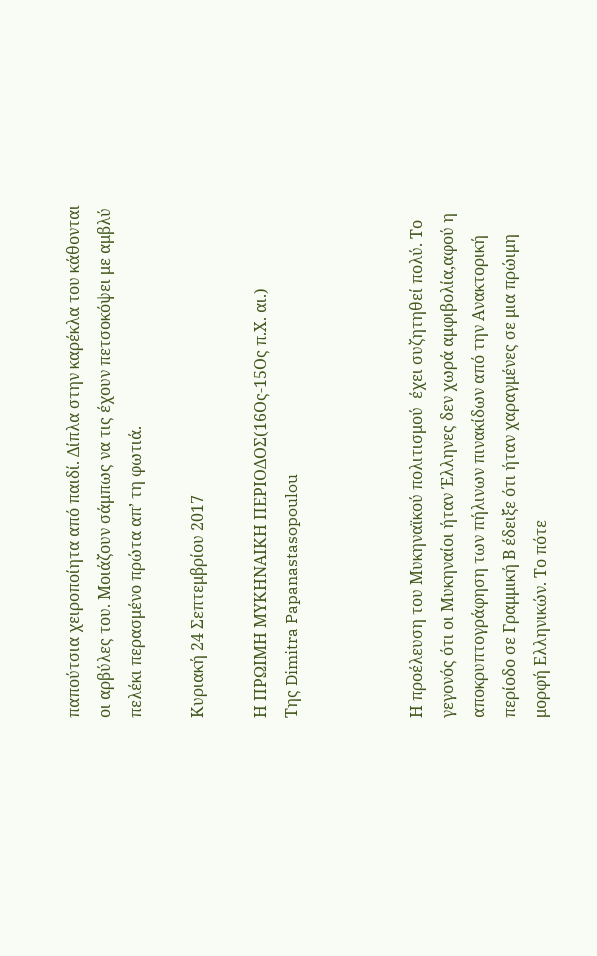παπούτσια χειροποίητα από παιδί. Δίπλα στην καρέκλα του κάθονται οι αρβύλες του. Μοιάζουν σάμπως να τις έχουν πετσοκόψει με αμβλύ πελέκι περασμένο πρώτα απ’ τη φωτιά.

Κυριακή 24 Σεπτεμβρίου 2017

Η ΠΡΩΙΜΗ ΜΥΚΗΝΑΙΚΗ ΠΕΡΙΟΔΟΣ(16Ος-15Ος π.Χ. αι.)
Της Dimitra Papanastasopoulou



Η προέλευση του Μυκηναϊκού πολιτισμού  έχει συζητηθεί πολύ. Το γεγονός ότι οι Μυκηναίοι ήταν Έλληνες δεν χωρά αμφιβολία,αφού η αποκρυπτογράφηση των πήλινων πινακίδων από την Ανακτορική περίοδο σε Γραμμική Β έδειξε ότι ήταν χαραγμένες σε μια πρώιμη μορφή Ελληνικών. Το πότε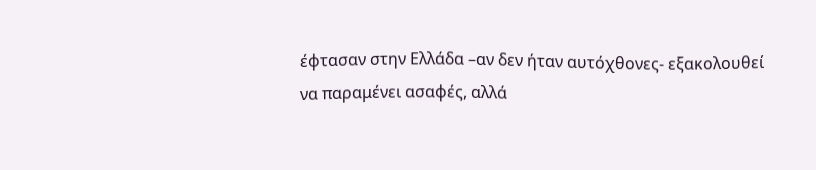έφτασαν στην Ελλάδα –αν δεν ήταν αυτόχθονες- εξακολουθεί να παραμένει ασαφές, αλλά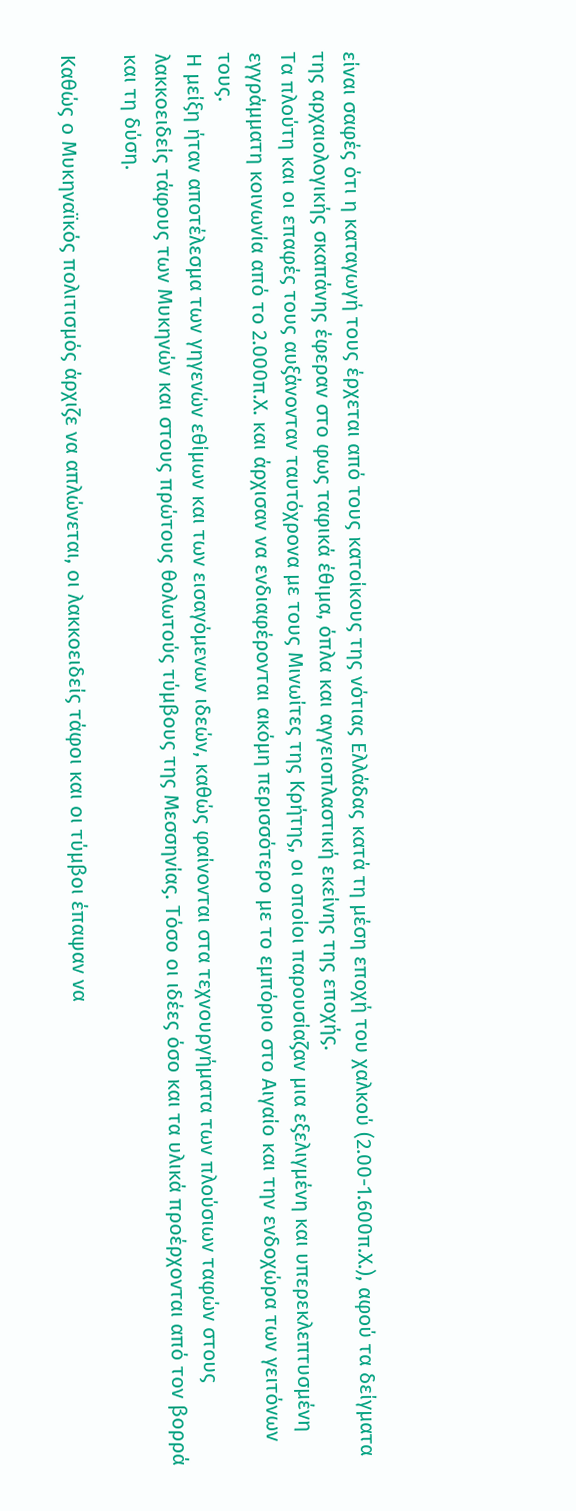είναι σαφές ότι η καταγωγή τους έρχεται από τους κατοίκους της νότιας Ελλάδας κατά τη μέση εποχή του χαλκού (2.00-1.600π.Χ.), αφού τα δείγματα της αρχαιολογικής σκαπάνης έφεραν στο φως ταφικά έθιμα, όπλα και αγγειοπλαστική εκείνης της εποχής.
Τα πλούτη και οι επαφές τους αυξάνονταν ταυτόχρονα με τους Μινωίτες της Κρήτης, οι οποίοι παρουσίαζαν μια εξελιγμένη και υπερεκλεπτυσμένη εγγράμματη κοινωνία από το 2.000π.Χ. και άρχισαν να ενδιαφέρονται ακόμη περισσότερο με το εμπόριο στο Αιγαίο και την ενδοχώρα των γειτόνων τους.
Η μείξη ήταν αποτέλεσμα των γηγενών εθίμων και των εισαγόμενων ιδεών, καθώς φαίνονται στα τεχνουργήματα των πλούσιων ταφών στους λακκοειδείς τάφους των Μυκηνών και στους πρώτους θολωτούς τύμβους της Μεσσηνίας. Τόσο οι ιδέες όσο και τα υλικά προέρχονται από τον βορρά και τη δύση.

Καθώς ο Μυκηναϊκός πολιτισμός άρχιζε να απλώνεται, οι λακκοειδείς τάφοι και οι τύμβοι έπαψαν να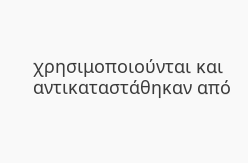χρησιμοποιούνται και αντικαταστάθηκαν από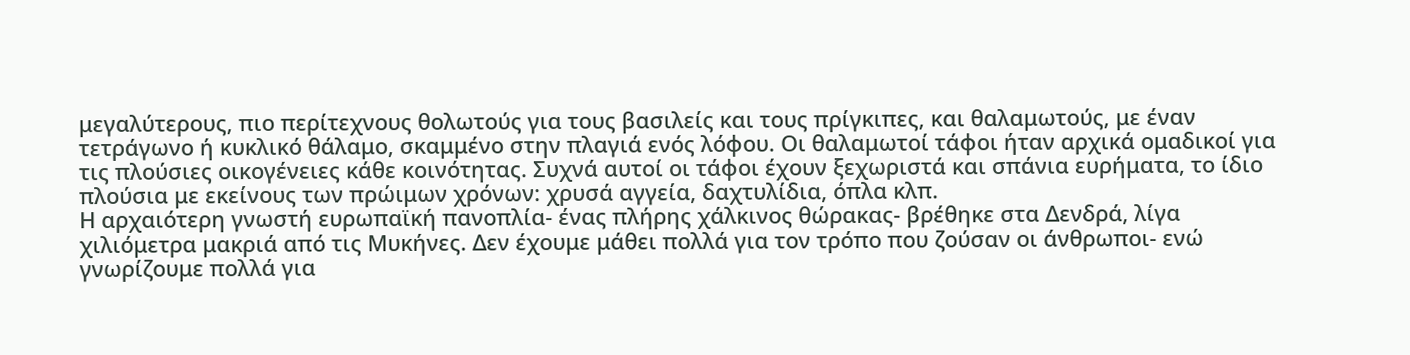μεγαλύτερους, πιο περίτεχνους θολωτούς για τους βασιλείς και τους πρίγκιπες, και θαλαμωτούς, με έναν τετράγωνο ή κυκλικό θάλαμο, σκαμμένο στην πλαγιά ενός λόφου. Οι θαλαμωτοί τάφοι ήταν αρχικά ομαδικοί για τις πλούσιες οικογένειες κάθε κοινότητας. Συχνά αυτοί οι τάφοι έχουν ξεχωριστά και σπάνια ευρήματα, το ίδιο πλούσια με εκείνους των πρώιμων χρόνων: χρυσά αγγεία, δαχτυλίδια, όπλα κλπ.
Η αρχαιότερη γνωστή ευρωπαϊκή πανοπλία- ένας πλήρης χάλκινος θώρακας- βρέθηκε στα Δενδρά, λίγα χιλιόμετρα μακριά από τις Μυκήνες. Δεν έχουμε μάθει πολλά για τον τρόπο που ζούσαν οι άνθρωποι- ενώ γνωρίζουμε πολλά για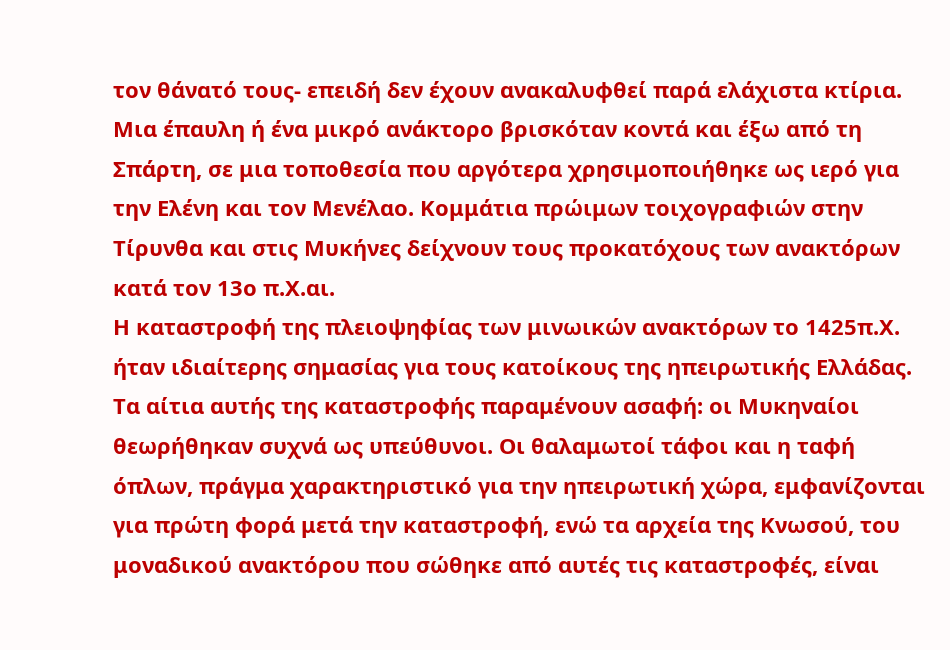τον θάνατό τους- επειδή δεν έχουν ανακαλυφθεί παρά ελάχιστα κτίρια. Μια έπαυλη ή ένα μικρό ανάκτορο βρισκόταν κοντά και έξω από τη Σπάρτη, σε μια τοποθεσία που αργότερα χρησιμοποιήθηκε ως ιερό για την Ελένη και τον Μενέλαο. Κομμάτια πρώιμων τοιχογραφιών στην Τίρυνθα και στις Μυκήνες δείχνουν τους προκατόχους των ανακτόρων κατά τον 13ο π.Χ.αι.
Η καταστροφή της πλειοψηφίας των μινωικών ανακτόρων το 1425π.Χ. ήταν ιδιαίτερης σημασίας για τους κατοίκους της ηπειρωτικής Ελλάδας. Τα αίτια αυτής της καταστροφής παραμένουν ασαφή: οι Μυκηναίοι θεωρήθηκαν συχνά ως υπεύθυνοι. Οι θαλαμωτοί τάφοι και η ταφή όπλων, πράγμα χαρακτηριστικό για την ηπειρωτική χώρα, εμφανίζονται για πρώτη φορά μετά την καταστροφή, ενώ τα αρχεία της Κνωσού, του μοναδικού ανακτόρου που σώθηκε από αυτές τις καταστροφές, είναι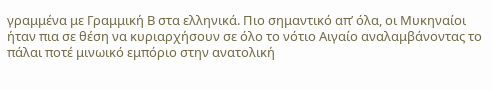γραμμένα με Γραμμική Β στα ελληνικά. Πιο σημαντικό απ’ όλα, οι Μυκηναίοι ήταν πια σε θέση να κυριαρχήσουν σε όλο το νότιο Αιγαίο αναλαμβάνοντας το πάλαι ποτέ μινωικό εμπόριο στην ανατολική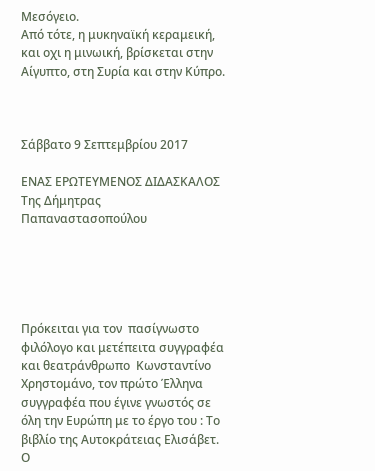Μεσόγειο.
Από τότε, η μυκηναϊκή κεραμεική, και οχι η μινωική, βρίσκεται στην Αίγυπτο, στη Συρία και στην Κύπρο.



Σάββατο 9 Σεπτεμβρίου 2017

ΕΝΑΣ ΕΡΩΤΕΥΜΕΝΟΣ ΔΙΔΑΣΚΑΛΟΣ
Της Δήμητρας Παπαναστασοπούλου





Πρόκειται για τον  πασίγνωστο φιλόλογο και μετέπειτα συγγραφέα και θεατράνθρωπο  Κωνσταντίνο Χρηστομάνο, τον πρώτο Έλληνα συγγραφέα που έγινε γνωστός σε όλη την Ευρώπη με το έργο του : Το βιβλίο της Αυτοκράτειας Ελισάβετ.
Ο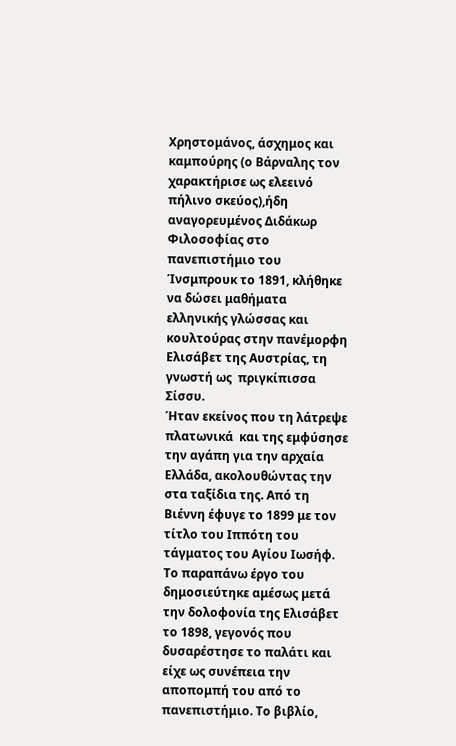Χρηστομάνος, άσχημος και καμπούρης (ο Βάρναλης τον χαρακτήρισε ως ελεεινό πήλινο σκεύος),ήδη αναγορευμένος Διδάκωρ Φιλοσοφίας στο πανεπιστήμιο του Ίνσμπρουκ το 1891, κλήθηκε να δώσει μαθήματα ελληνικής γλώσσας και κουλτούρας στην πανέμορφη Ελισάβετ της Αυστρίας, τη γνωστή ως  πριγκίπισσα Σίσσυ.
Ήταν εκείνος που τη λάτρεψε πλατωνικά  και της εμφύσησε την αγάπη για την αρχαία Ελλάδα, ακολουθώντας την στα ταξίδια της. Από τη Βιέννη έφυγε το 1899 με τον τίτλο του Ιππότη του τάγματος του Αγίου Ιωσήφ.
Το παραπάνω έργο του δημοσιεύτηκε αμέσως μετά την δολοφονία της Ελισάβετ το 1898, γεγονός που δυσαρέστησε το παλάτι και είχε ως συνέπεια την αποπομπή του από το πανεπιστήμιο. Το βιβλίο,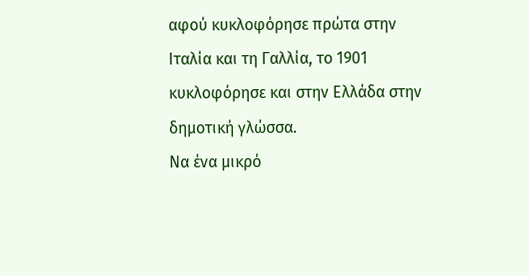αφού κυκλοφόρησε πρώτα στην Ιταλία και τη Γαλλία, το 1901 κυκλοφόρησε και στην Ελλάδα στην δημοτική γλώσσα.
Να ένα μικρό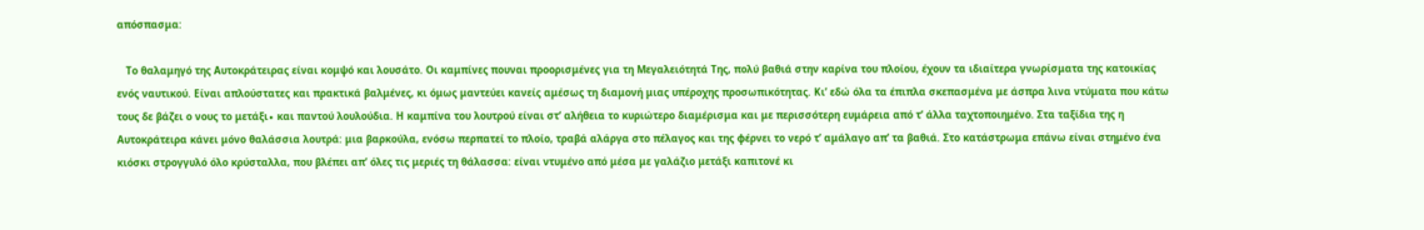απόσπασμα:

   Το θαλαμηγό της Αυτοκράτειρας είναι κομψό και λουσάτο. Οι καμπίνες πουναι προορισμένες για τη Μεγαλειότητά Της, πολύ βαθιά στην καρίνα του πλοίου, έχουν τα ιδιαίτερα γνωρίσματα της κατοικίας ενός ναυτικού. Είναι απλούστατες και πρακτικά βαλμένες, κι όμως μαντεύει κανείς αμέσως τη διαμονή μιας υπέροχης προσωπικότητας. Κι’ εδώ όλα τα έπιπλα σκεπασμένα με άσπρα λινα ντύματα που κάτω τους δε βάζει ο νους το μετάξι∙ και παντού λουλούδια. Η καμπίνα του λουτρού είναι στ’ αλήθεια το κυριώτερο διαμέρισμα και με περισσότερη ευμάρεια από τ’ άλλα ταχτοποιημένο. Στα ταξίδια της η Αυτοκράτειρα κάνει μόνο θαλάσσια λουτρά: μια βαρκούλα, ενόσω περπατεί το πλοίο, τραβά αλάργα στο πέλαγος και της φέρνει το νερό τ’ αμάλαγο απ’ τα βαθιά. Στο κατάστρωμα επάνω είναι στημένο ένα κιόσκι στρογγυλό όλο κρύσταλλα, που βλέπει απ’ όλες τις μεριές τη θάλασσα: είναι ντυμένο από μέσα με γαλάζιο μετάξι καπιτονέ κι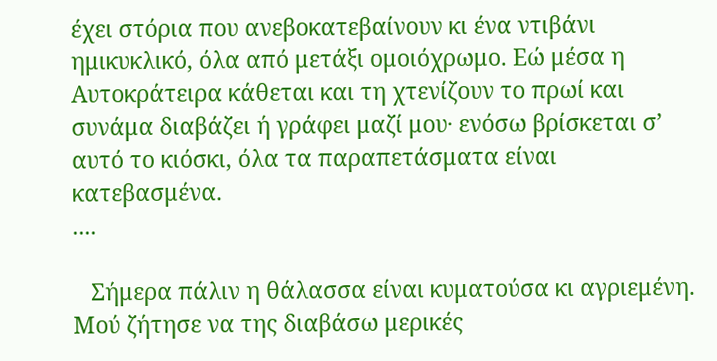έχει στόρια που ανεβοκατεβαίνουν κι ένα ντιβάνι ημικυκλικό, όλα από μετάξι ομοιόχρωμο. Εώ μέσα η Αυτοκράτειρα κάθεται και τη χτενίζουν το πρωί και συνάμα διαβάζει ή γράφει μαζί μου∙ ενόσω βρίσκεται σ’ αυτό το κιόσκι, όλα τα παραπετάσματα είναι κατεβασμένα.
....

   Σήμερα πάλιν η θάλασσα είναι κυματούσα κι αγριεμένη. Μού ζήτησε να της διαβάσω μερικές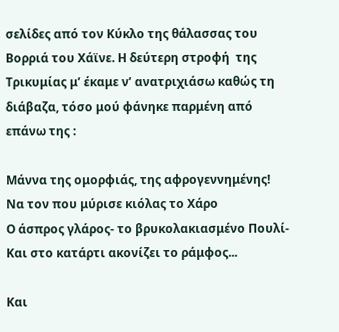σελίδες από τον Κύκλο της θάλασσας του Βορριά του Χάϊνε. Η δεύτερη στροφή  της Τρικυμίας μ’ έκαμε ν’ ανατριχιάσω καθώς τη διάβαζα, τόσο μού φάνηκε παρμένη από επάνω της :

Μάννα της ομορφιάς, της αφρογεννημένης!
Να τον που μύρισε κιόλας το Χάρο
Ο άσπρος γλάρος- το βρυκολακιασμένο Πουλί-
Και στο κατάρτι ακονίζει το ράμφος...

Και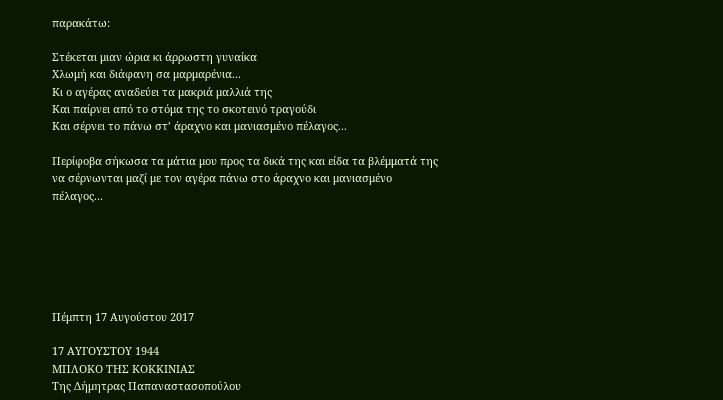παρακάτω:

Στέκεται μιαν ώρια κι άρρωστη γυναίκα
Χλωμή και διάφανη σα μαρμαρένια...
Κι ο αγέρας αναδεύει τα μακριά μαλλιά της
Και παίρνει από το στόμα της το σκοτεινό τραγούδι
Και σέρνει το πάνω στ’ άραχνο και μανιασμένο πέλαγος...

Περίφοβα σήκωσα τα μάτια μου προς τα δικά της και είδα τα βλέμματά της να σέρνωνται μαζί με τον αγέρα πάνω στο άραχνο και μανιασμένο πέλαγος...






Πέμπτη 17 Αυγούστου 2017

17 ΑΥΓΟΥΣΤΟΥ 1944
ΜΠΛΟΚΟ ΤΗΣ ΚΟΚΚΙΝΙΑΣ
Της Δήμητρας Παπαναστασοπούλου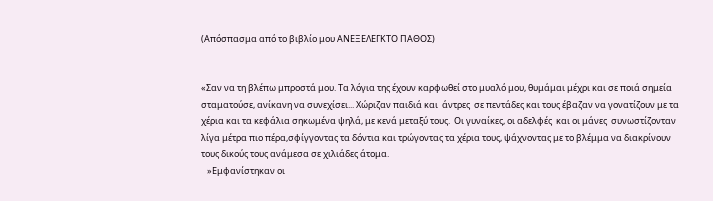(Απόσπασμα από το βιβλίο μου ΑΝΕΞΕΛΕΓΚΤΟ ΠΑΘΟΣ)


«Σαν να τη βλέπω μπροστά μου. Τα λόγια της έχουν καρφωθεί στο μυαλό μου, θυμάμαι μέχρι και σε ποιά σημεία σταματούσε, ανίκανη να συνεχίσει... Χώριζαν παιδιά και  άντρες  σε πεντάδες και τους έβαζαν να γονατίζουν με τα χέρια και τα κεφάλια σηκωμένα ψηλά, με κενά μεταξύ τους.  Οι γυναίκες, οι αδελφές  και οι μάνες  συνωστίζονταν λίγα μέτρα πιο πέρα,σφίγγοντας τα δόντια και τρώγοντας τα χέρια τους, ψάχνοντας με το βλέμμα να διακρίνουν τους δικούς τους ανάμεσα σε χιλιάδες άτομα.
   »Εμφανίστηκαν οι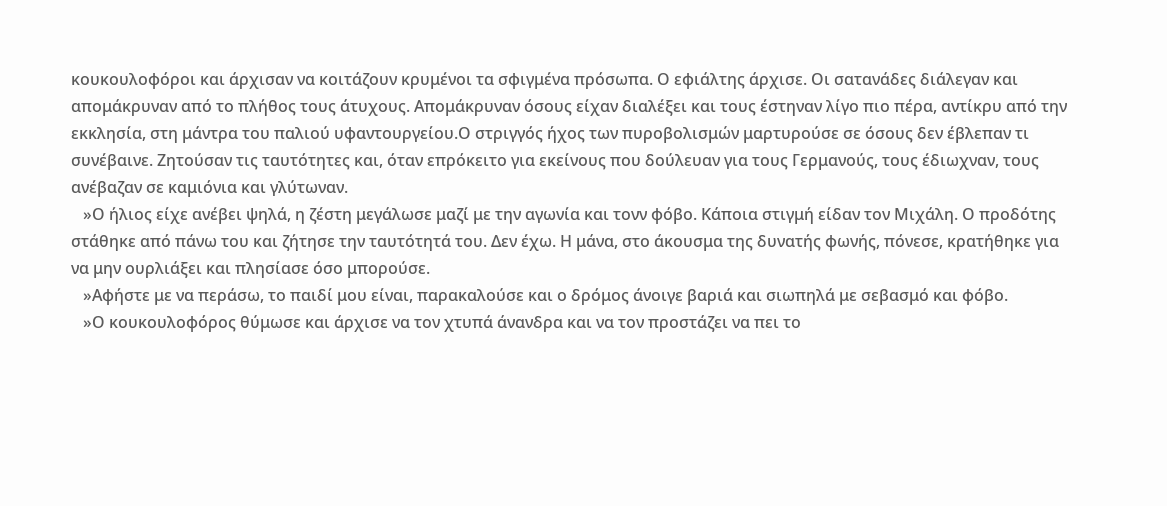κουκουλοφόροι και άρχισαν να κοιτάζουν κρυμένοι τα σφιγμένα πρόσωπα. Ο εφιάλτης άρχισε. Οι σατανάδες διάλεγαν και απομάκρυναν από το πλήθος τους άτυχους. Απομάκρυναν όσους είχαν διαλέξει και τους έστηναν λίγο πιο πέρα, αντίκρυ από την εκκλησία, στη μάντρα του παλιού υφαντουργείου.Ο στριγγός ήχος των πυροβολισμών μαρτυρούσε σε όσους δεν έβλεπαν τι συνέβαινε. Ζητούσαν τις ταυτότητες και, όταν επρόκειτο για εκείνους που δούλευαν για τους Γερμανούς, τους έδιωχναν, τους ανέβαζαν σε καμιόνια και γλύτωναν.
   »Ο ήλιος είχε ανέβει ψηλά, η ζέστη μεγάλωσε μαζί με την αγωνία και τονν φόβο. Κάποια στιγμή είδαν τον Μιχάλη. Ο προδότης στάθηκε από πάνω του και ζήτησε την ταυτότητά του. Δεν έχω. Η μάνα, στο άκουσμα της δυνατής φωνής, πόνεσε, κρατήθηκε για να μην ουρλιάξει και πλησίασε όσο μπορούσε.
   »Αφήστε με να περάσω, το παιδί μου είναι, παρακαλούσε και ο δρόμος άνοιγε βαριά και σιωπηλά με σεβασμό και φόβο.
   »Ο κουκουλοφόρος θύμωσε και άρχισε να τον χτυπά άνανδρα και να τον προστάζει να πει το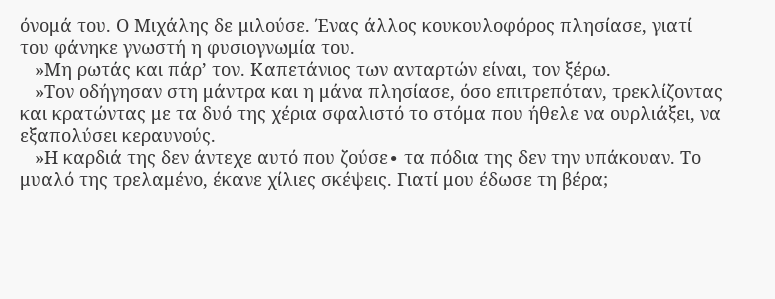όνομά του. Ο Μιχάλης δε μιλούσε. Ένας άλλος κουκουλοφόρος πλησίασε, γιατί του φάνηκε γνωστή η φυσιογνωμία του.
   »Μη ρωτάς και πάρ’ τον. Καπετάνιος των ανταρτών είναι, τον ξέρω.
   »Τον οδήγησαν στη μάντρα και η μάνα πλησίασε, όσο επιτρεπόταν, τρεκλίζοντας και κρατώντας με τα δυό της χέρια σφαλιστό το στόμα που ήθελε να ουρλιάξει, να εξαπολύσει κεραυνούς.
   »Η καρδιά της δεν άντεχε αυτό που ζούσε∙ τα πόδια της δεν την υπάκουαν. Το μυαλό της τρελαμένο, έκανε χίλιες σκέψεις. Γιατί μου έδωσε τη βέρα;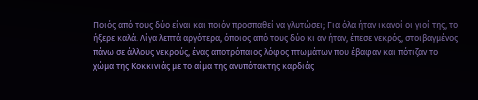Ποιός από τους δύο είναι και ποιόν προσπαθεί να γλυτώσει; Για όλα ήταν ικανοί οι γιοί της, το ήξερε καλά. Λίγα λεπτά αργότερα, όποιος από τους δύο κι αν ήταν, έπεσε νεκρός, στοιβαγμένος πάνω σε άλλους νεκρούς, ένας αποτρόπαιος λόφος πτωμάτων που έβαφαν και πότιζαν το χώμα της Κοκκινιάς με το αίμα της ανυπότακτης καρδιάς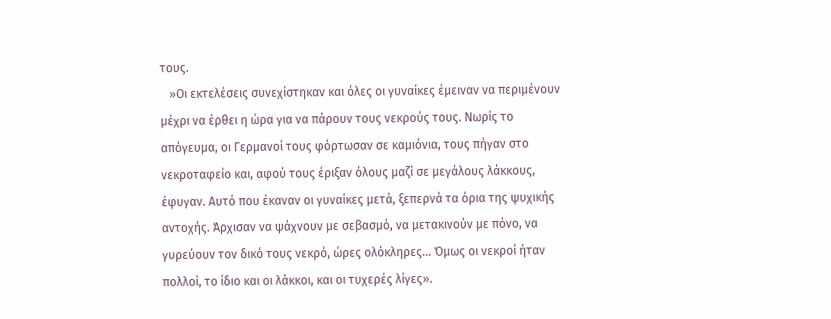τους.
   »Οι εκτελέσεις συνεχίστηκαν και όλες οι γυναίκες έμειναν να περιμένουν μέχρι να έρθει η ώρα για να πάρουν τους νεκρούς τους. Νωρίς το απόγευμα, οι Γερμανοί τους φόρτωσαν σε καμιόνια, τους πήγαν στο νεκροταφείο και, αφού τους έριξαν όλους μαζί σε μεγάλους λάκκους, έφυγαν. Αυτό που έκαναν οι γυναίκες μετά, ξεπερνά τα όρια της ψυχικής αντοχής. Άρχισαν να ψάχνουν με σεβασμό, να μετακινούν με πόνο, να γυρεύουν τον δικό τους νεκρό, ώρες ολόκληρες... Όμως οι νεκροί ήταν πολλοί, το ίδιο και οι λάκκοι, και οι τυχερές λίγες».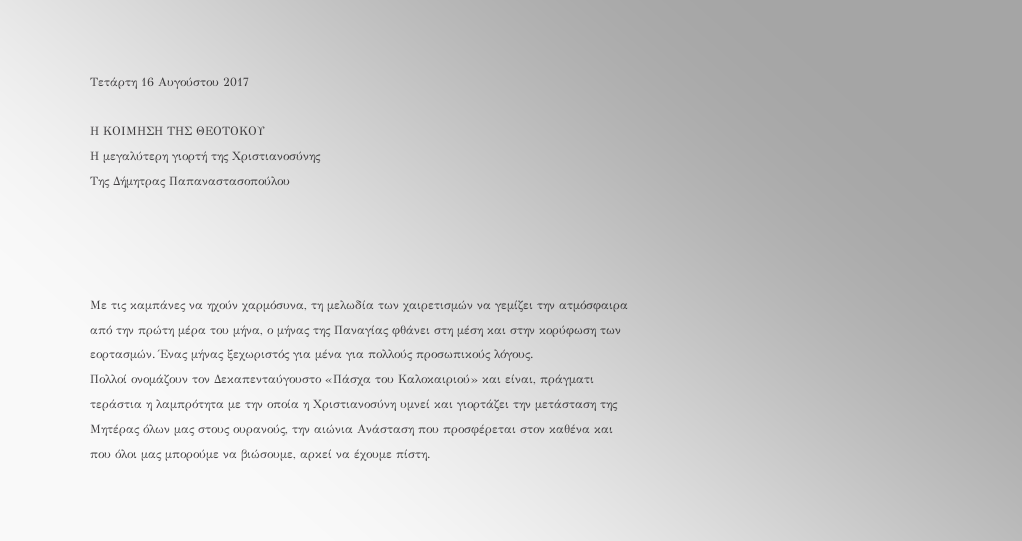Τετάρτη 16 Αυγούστου 2017

Η ΚΟΙΜΗΣΗ ΤΗΣ ΘΕΟΤΟΚΟΥ
Η μεγαλύτερη γιορτή της Χριστιανοσύνης
Της Δήμητρας Παπαναστασοπούλου




Με τις καμπάνες να ηχούν χαρμόσυνα, τη μελωδία των χαιρετισμών να γεμίζει την ατμόσφαιρα από την πρώτη μέρα του μήνα, ο μήνας της Παναγίας φθάνει στη μέση και στην κορύφωση των εορτασμών. Ένας μήνας ξεχωριστός για μένα για πολλούς προσωπικούς λόγους.
Πολλοί ονομάζουν τον Δεκαπενταύγουστο «Πάσχα του Καλοκαιριού» και είναι, πράγματι τεράστια η λαμπρότητα με την οποία η Χριστιανοσύνη υμνεί και γιορτάζει την μετάσταση της Μητέρας όλων μας στους ουρανούς, την αιώνια Ανάσταση που προσφέρεται στον καθένα και που όλοι μας μπορούμε να βιώσουμε, αρκεί να έχουμε πίστη.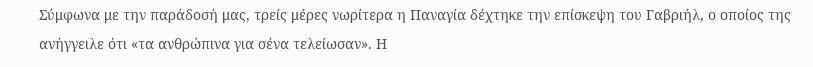Σύμφωνα με την παράδοσή μας, τρείς μέρες νωρίτερα η Παναγία δέχτηκε την επίσκεψη του Γαβριήλ, ο οποίος της ανήγγειλε ότι «τα ανθρώπινα για σένα τελείωσαν». Η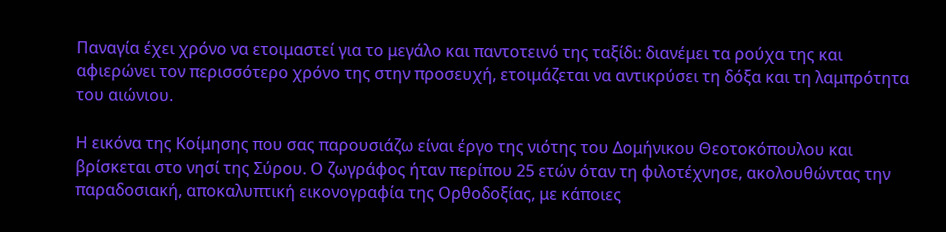Παναγία έχει χρόνο να ετοιμαστεί για το μεγάλο και παντοτεινό της ταξίδι: διανέμει τα ρούχα της και αφιερώνει τον περισσότερο χρόνο της στην προσευχή, ετοιμάζεται να αντικρύσει τη δόξα και τη λαμπρότητα του αιώνιου.

Η εικόνα της Κοίμησης που σας παρουσιάζω είναι έργο της νιότης του Δομήνικου Θεοτοκόπουλου και βρίσκεται στο νησί της Σύρου. Ο ζωγράφος ήταν περίπου 25 ετών όταν τη φιλοτέχνησε, ακολουθώντας την παραδοσιακή, αποκαλυπτική εικονογραφία της Ορθοδοξίας, με κάποιες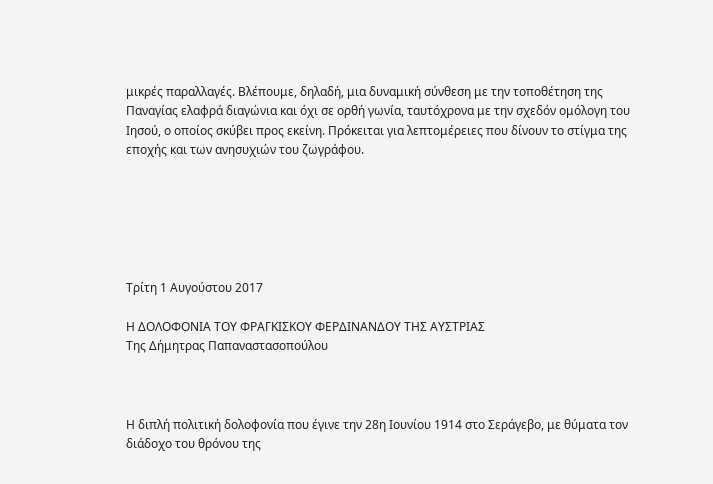μικρές παραλλαγές. Βλέπουμε, δηλαδή, μια δυναμική σύνθεση με την τοποθέτηση της Παναγίας ελαφρά διαγώνια και όχι σε ορθή γωνία, ταυτόχρονα με την σχεδόν ομόλογη του Ιησού, ο οποίος σκύβει προς εκείνη. Πρόκειται για λεπτομέρειες που δίνουν το στίγμα της εποχής και των ανησυχιών του ζωγράφου.






Τρίτη 1 Αυγούστου 2017

Η ΔΟΛΟΦΟΝΙΑ ΤΟΥ ΦΡΑΓΚΙΣΚΟΥ ΦΕΡΔΙΝΑΝΔΟΥ ΤΗΣ ΑΥΣΤΡΙΑΣ
Της Δήμητρας Παπαναστασοπούλου



Η διπλή πολιτική δολοφονία που έγινε την 28η Ιουνίου 1914 στο Σεράγεβο, με θύματα τον διάδοχο του θρόνου της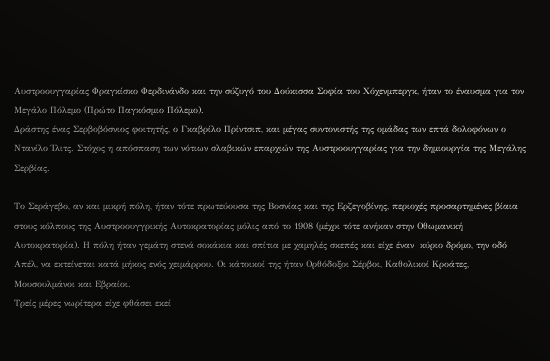Αυστροουγγαρίας Φραγκίσκο Φερδινάνδο και την σύζυγό του Δούκισσα Σοφία του Χόχενμπεργκ, ήταν το έναυσμα για τον Μεγάλο Πόλεμο (Πρώτο Παγκόσμιο Πόλεμο).
Δράστης ένας Σερβοβόσνιος φοιτητής, ο Γκαβρίλο Πρίντσιπ, και μέγας συντονιστής της ομάδας των επτά δολοφόνων ο Ντανίλο Ίλιτς. Στόχος η απόσπαση των νότιων σλαβικών επαρχιών της Αυστροουγγαρίας για την δημιουργία της Μεγάλης Σερβίας.

Το Σεράγεβο, αν και μικρή πόλη, ήταν τότε πρωτεύουσα της Βοσνίας και της Ερζεγοβίνης, περιοχές προσαρτημένες βίαια στους κόλπους της Αυστροουγγρικής Αυτοκρατορίας μόλις από το 1908 (μέχρι τότε ανήκαν στην Οθωμανική Αυτοκρατορία). Η πόλη ήταν γεμάτη στενά σοκάκια και σπίτια με χαμηλές σκεπές και είχε έναν  κύριο δρόμο, την οδό Απέλ, να εκτείνεται κατά μήκος ενός χειμάρρου. Οι κάτοικοί της ήταν Ορθόδοξοι Σέρβοι, Καθολικοί Κροάτες, Μουσουλμάνοι και Εβραίοι.
Τρείς μέρες νωρίτερα είχε φθάσει εκεί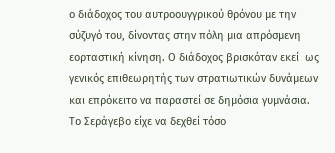ο διάδοχος του αυτροουγγρικού θρόνου με την σύζυγό του, δίνοντας στην πόλη μια απρόσμενη εορταστική κίνηση. Ο διάδοχος βρισκόταν εκεί  ως γενικός επιθεωρητής των στρατιωτικών δυνάμεων και επρόκειτο να παραστεί σε δημόσια γυμνάσια.
Το Σεράγεβο είχε να δεχθεί τόσο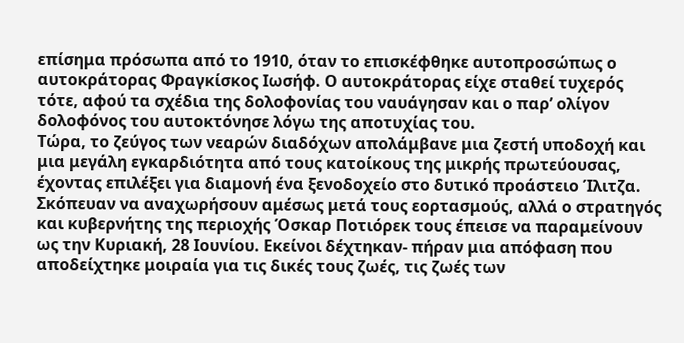επίσημα πρόσωπα από το 1910, όταν το επισκέφθηκε αυτοπροσώπως ο αυτοκράτορας Φραγκίσκος Ιωσήφ. Ο αυτοκράτορας είχε σταθεί τυχερός τότε, αφού τα σχέδια της δολοφονίας του ναυάγησαν και ο παρ’ ολίγον δολοφόνος του αυτοκτόνησε λόγω της αποτυχίας του.
Τώρα, το ζεύγος των νεαρών διαδόχων απολάμβανε μια ζεστή υποδοχή και μια μεγάλη εγκαρδιότητα από τους κατοίκους της μικρής πρωτεύουσας, έχοντας επιλέξει για διαμονή ένα ξενοδοχείο στο δυτικό προάστειο Ίλιτζα. Σκόπευαν να αναχωρήσουν αμέσως μετά τους εορτασμούς, αλλά ο στρατηγός και κυβερνήτης της περιοχής Όσκαρ Ποτιόρεκ τους έπεισε να παραμείνουν ως την Κυριακή, 28 Ιουνίου. Εκείνοι δέχτηκαν- πήραν μια απόφαση που αποδείχτηκε μοιραία για τις δικές τους ζωές, τις ζωές των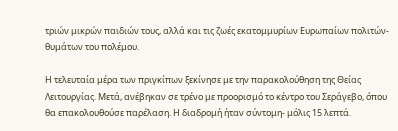τριών μικρών παιδιών τους, αλλά και τις ζωές εκατομμυρίων Ευρωπαίων πολιτών- θυμάτων του πολέμου.

Η τελευταία μέρα των πριγκίπων ξεκίνησε με την παρακολούθηση της Θείας Λειτουργίας. Μετά, ανέβηκαν σε τρένο με προορισμό το κέντρο του Σεράγεβο, όπου θα επακολουθούσε παρέλαση. Η διαδρομή ήταν σύντομη- μόλις 15 λεπτά.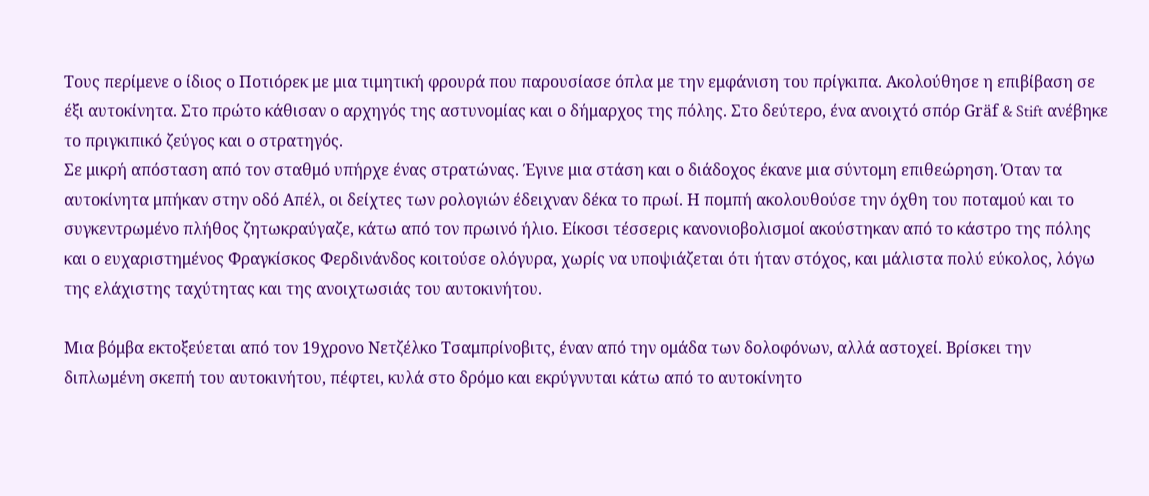Τους περίμενε ο ίδιος ο Ποτιόρεκ με μια τιμητική φρουρά που παρουσίασε όπλα με την εμφάνιση του πρίγκιπα. Ακολούθησε η επιβίβαση σε έξι αυτοκίνητα. Στο πρώτο κάθισαν ο αρχηγός της αστυνομίας και ο δήμαρχος της πόλης. Στο δεύτερο, ένα ανοιχτό σπόρ Gräf & Stift ανέβηκε το πριγκιπικό ζεύγος και ο στρατηγός.
Σε μικρή απόσταση από τον σταθμό υπήρχε ένας στρατώνας. Έγινε μια στάση και ο διάδοχος έκανε μια σύντομη επιθεώρηση. Όταν τα αυτοκίνητα μπήκαν στην οδό Απέλ, οι δείχτες των ρολογιών έδειχναν δέκα το πρωί. Η πομπή ακολουθούσε την όχθη του ποταμού και το συγκεντρωμένο πλήθος ζητωκραύγαζε, κάτω από τον πρωινό ήλιο. Είκοσι τέσσερις κανονιοβολισμοί ακούστηκαν από το κάστρο της πόλης και ο ευχαριστημένος Φραγκίσκος Φερδινάνδος κοιτούσε ολόγυρα, χωρίς να υποψιάζεται ότι ήταν στόχος, και μάλιστα πολύ εύκολος, λόγω της ελάχιστης ταχύτητας και της ανοιχτωσιάς του αυτοκινήτου.

Μια βόμβα εκτοξεύεται από τον 19χρονο Νετζέλκο Τσαμπρίνοβιτς, έναν από την ομάδα των δολοφόνων, αλλά αστοχεί. Βρίσκει την διπλωμένη σκεπή του αυτοκινήτου, πέφτει, κυλά στο δρόμο και εκρύγνυται κάτω από το αυτοκίνητο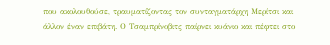που ακολουθούσε, τραυματίζοντας τον συνταγματάρχη Μερίτσι και άλλον έναν επιβάτη. Ο Τσαμπρίνοβιτς παίρνει κυάνιο και πέφτει στο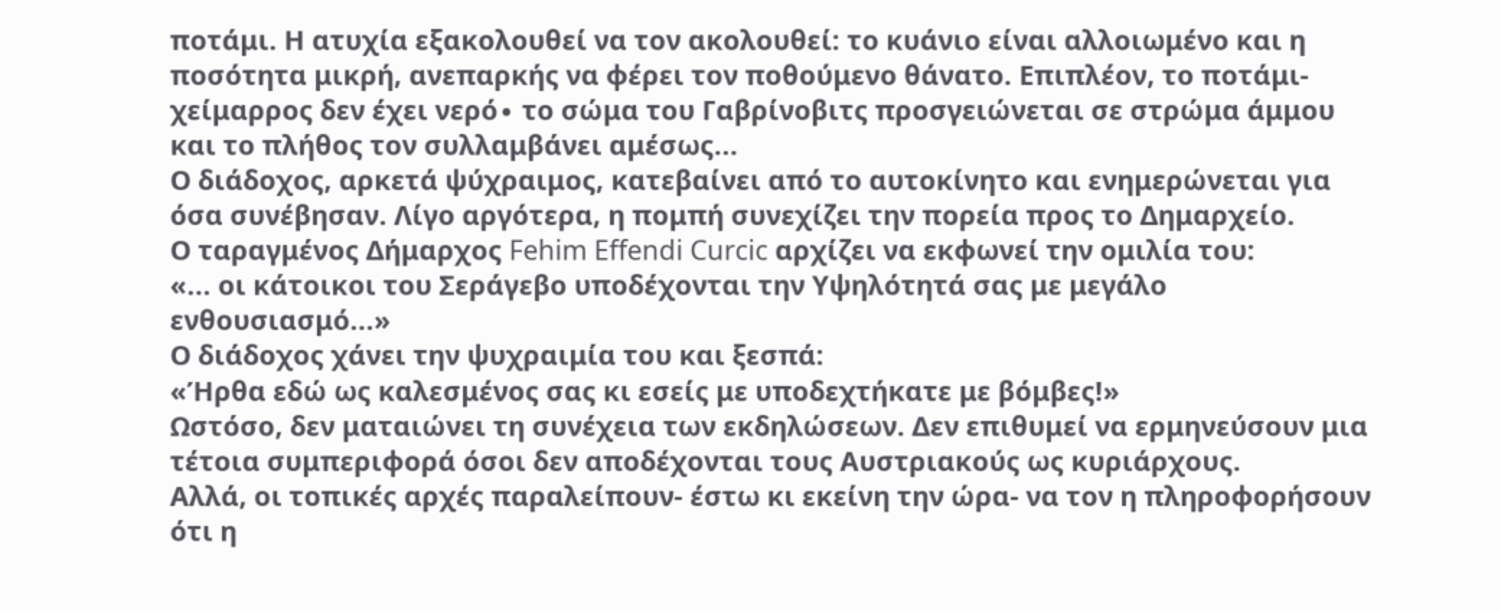ποτάμι. Η ατυχία εξακολουθεί να τον ακολουθεί: το κυάνιο είναι αλλοιωμένο και η ποσότητα μικρή, ανεπαρκής να φέρει τον ποθούμενο θάνατο. Επιπλέον, το ποτάμι-χείμαρρος δεν έχει νερό∙ το σώμα του Γαβρίνοβιτς προσγειώνεται σε στρώμα άμμου και το πλήθος τον συλλαμβάνει αμέσως...
Ο διάδοχος, αρκετά ψύχραιμος, κατεβαίνει από το αυτοκίνητο και ενημερώνεται για όσα συνέβησαν. Λίγο αργότερα, η πομπή συνεχίζει την πορεία προς το Δημαρχείο.
Ο ταραγμένος Δήμαρχος Fehim Effendi Curcic αρχίζει να εκφωνεί την ομιλία του:
«... οι κάτοικοι του Σεράγεβο υποδέχονται την Υψηλότητά σας με μεγάλο ενθουσιασμό...»
Ο διάδοχος χάνει την ψυχραιμία του και ξεσπά:
«Ήρθα εδώ ως καλεσμένος σας κι εσείς με υποδεχτήκατε με βόμβες!»
Ωστόσο, δεν ματαιώνει τη συνέχεια των εκδηλώσεων. Δεν επιθυμεί να ερμηνεύσουν μια τέτοια συμπεριφορά όσοι δεν αποδέχονται τους Αυστριακούς ως κυριάρχους.
Αλλά, οι τοπικές αρχές παραλείπουν- έστω κι εκείνη την ώρα- να τον η πληροφορήσουν ότι η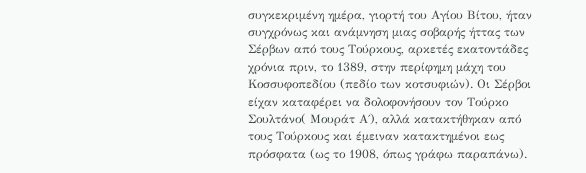συγκεκριμένη ημέρα, γιορτή του Αγίου Βίτου, ήταν συγχρόνως και ανάμνηση μιας σοβαρής ήττας των Σέρβων από τους Τούρκους, αρκετές εκατοντάδες χρόνια πριν, το 1389, στην περίφημη μάχη του Κοσσυφοπεδίου (πεδίο των κοτσυφιών). Οι Σέρβοι είχαν καταφέρει να δολοφονήσουν τον Τούρκο Σουλτάνο( Μουράτ Α΄), αλλά κατακτήθηκαν από τους Τούρκους και έμειναν κατακτημένοι εως πρόσφατα (ως το 1908, όπως γράφω παραπάνω).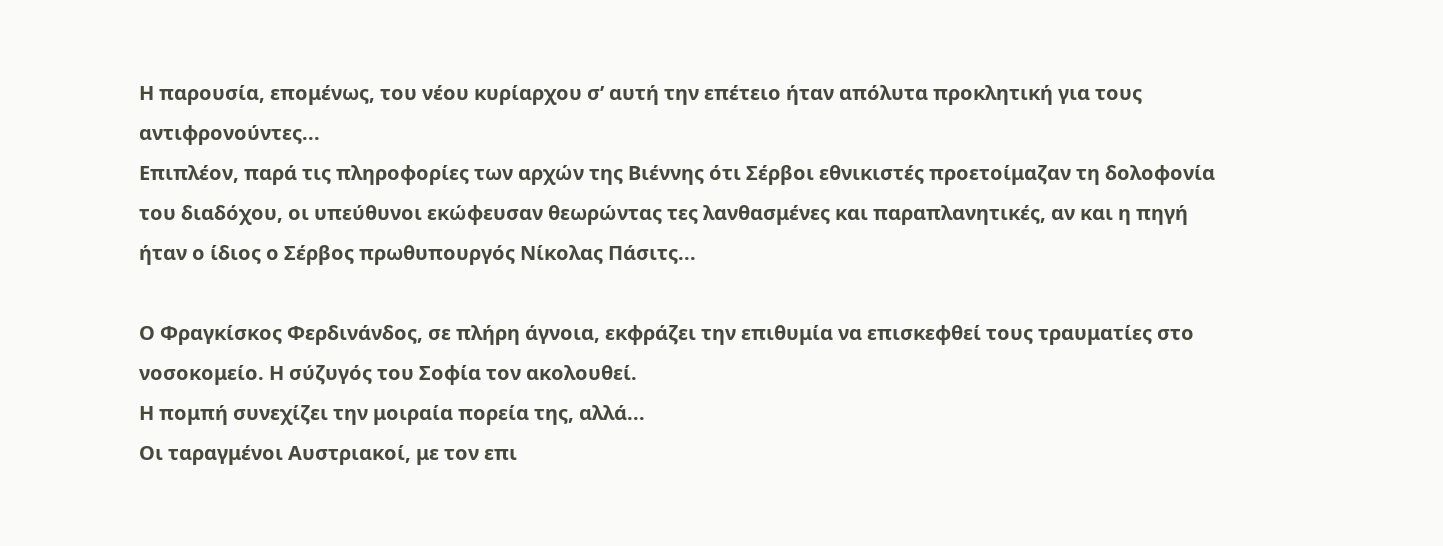Η παρουσία, επομένως, του νέου κυρίαρχου σ’ αυτή την επέτειο ήταν απόλυτα προκλητική για τους αντιφρονούντες...
Επιπλέον, παρά τις πληροφορίες των αρχών της Βιέννης ότι Σέρβοι εθνικιστές προετοίμαζαν τη δολοφονία του διαδόχου, οι υπεύθυνοι εκώφευσαν θεωρώντας τες λανθασμένες και παραπλανητικές, αν και η πηγή ήταν ο ίδιος ο Σέρβος πρωθυπουργός Νίκολας Πάσιτς...

Ο Φραγκίσκος Φερδινάνδος, σε πλήρη άγνοια, εκφράζει την επιθυμία να επισκεφθεί τους τραυματίες στο νοσοκομείο. Η σύζυγός του Σοφία τον ακολουθεί.
Η πομπή συνεχίζει την μοιραία πορεία της, αλλά...
Οι ταραγμένοι Αυστριακοί, με τον επι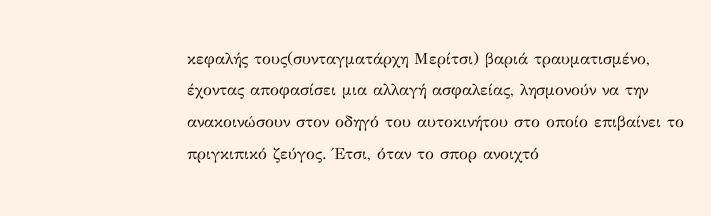κεφαλής τους(συνταγματάρχη Μερίτσι) βαριά τραυματισμένο, έχοντας αποφασίσει μια αλλαγή ασφαλείας, λησμονούν να την ανακοινώσουν στον οδηγό του αυτοκινήτου στο οποίο επιβαίνει το πριγκιπικό ζεύγος. Έτσι, όταν το σπορ ανοιχτό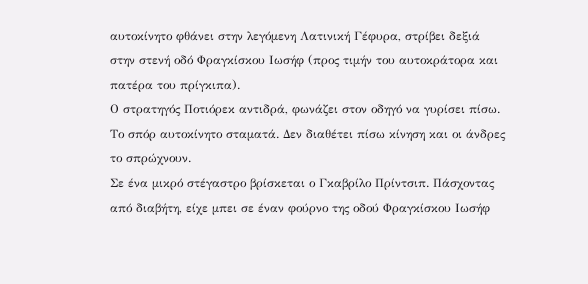αυτοκίνητο φθάνει στην λεγόμενη Λατινική Γέφυρα, στρίβει δεξιά στην στενή οδό Φραγκίσκου Ιωσήφ (προς τιμήν του αυτοκράτορα και πατέρα του πρίγκιπα).
Ο στρατηγός Ποτιόρεκ αντιδρά, φωνάζει στον οδηγό να γυρίσει πίσω. Το σπόρ αυτοκίνητο σταματά. Δεν διαθέτει πίσω κίνηση και οι άνδρες το σπρώχνουν.
Σε ένα μικρό στέγαστρο βρίσκεται ο Γκαβρίλο Πρίντσιπ. Πάσχοντας από διαβήτη, είχε μπει σε έναν φούρνο της οδού Φραγκίσκου Ιωσήφ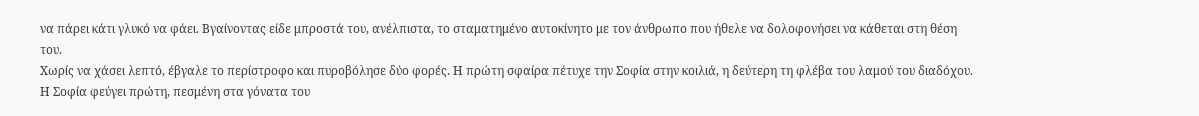να πάρει κάτι γλυκό να φάει. Βγαίνοντας είδε μπροστά του, ανέλπιστα, το σταματημένο αυτοκίνητο με τον άνθρωπο που ήθελε να δολοφονήσει να κάθεται στη θέση του.
Χωρίς να χάσει λεπτό, έβγαλε το περίστροφο και πυροβόλησε δύο φορές. Η πρώτη σφαίρα πέτυχε την Σοφία στην κοιλιά, η δεύτερη τη φλέβα του λαμού του διαδόχου. Η Σοφία φεύγει πρώτη, πεσμένη στα γόνατα του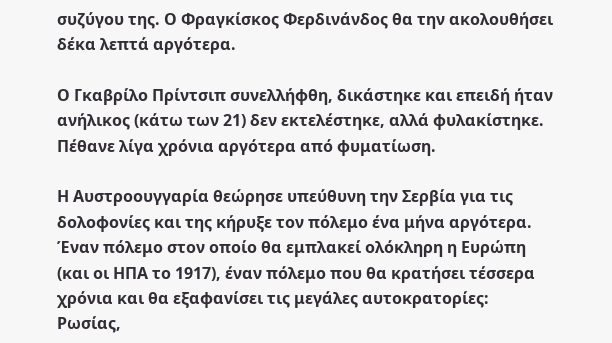συζύγου της. Ο Φραγκίσκος Φερδινάνδος θα την ακολουθήσει δέκα λεπτά αργότερα.

Ο Γκαβρίλο Πρίντσιπ συνελλήφθη, δικάστηκε και επειδή ήταν ανήλικος (κάτω των 21) δεν εκτελέστηκε, αλλά φυλακίστηκε. Πέθανε λίγα χρόνια αργότερα από φυματίωση.

Η Αυστροουγγαρία θεώρησε υπεύθυνη την Σερβία για τις δολοφονίες και της κήρυξε τον πόλεμο ένα μήνα αργότερα. Έναν πόλεμο στον οποίο θα εμπλακεί ολόκληρη η Ευρώπη (και οι ΗΠΑ το 1917), έναν πόλεμο που θα κρατήσει τέσσερα χρόνια και θα εξαφανίσει τις μεγάλες αυτοκρατορίες: Ρωσίας,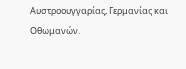Αυστροουγγαρίας, Γερμανίας και Οθωμανών.